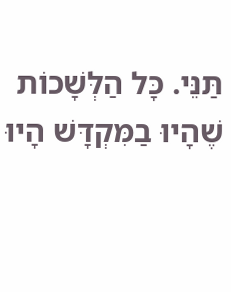תַּנֵּי. כָּל הַלְּשָׁכוֹת שֶׁהָיוּ בַמִּקְדָּשׁ הָיוּ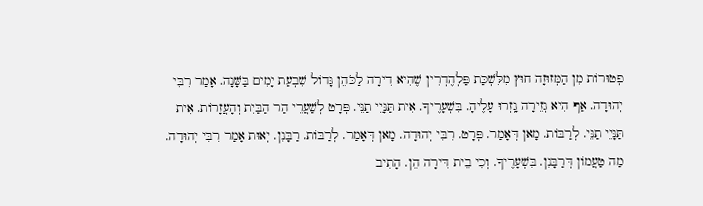פְטוּרוֹת מִן הַמְּזוּזָה חוּץ מִלִּשְׁכַּת פַּלְהֶדְרִין שֶׁהִיא דִירָה לַכֹּהֵן גָּדוֹל שִׁבְעַת יָמִים בַּשָּׁנָה. אָמַר רִבִּי יְהוּדָה. אַף הִיא גְזֵירָה גָֽזְרוּ עָלֶיהָ. בִּשְׁעָרֶיךָ. אִית תַּנָּיֵי תַנֵּי. פְּרָט לְשַׁעֲרֵי הַר הַבַּיִת וְהָעֲזָרוֹת. אִית תַּנָּיֵי תַנֵּי. לְרַבּוֹת. מָאן דְּאָמַר. פְּרָט. רִבִּי יְהוּדָה. מָאן דְּאָמַר. לְרַבּוֹת. רַבָּנִן. יְאוּת אָמַר רִבִּי יְהוּדָה. מַה טַעֲמוֹן דְּרַבָּנִן. בִּשְׁעָרֶיךָ. וְכִי בֵית דִּירָה הֵן. הָתִיב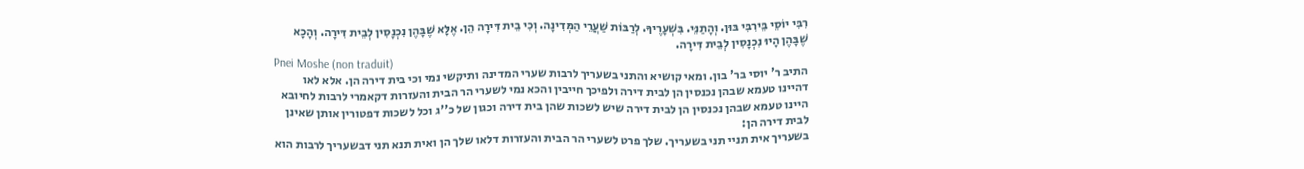רִבִּי יוֹסֵי בֵּירִבִּי בּוּן. וְהָתַנֵּי. בִּשְׁעָרֶיךָ. לְרַבּוֹת שַׁעֲרֵי הַמְּדִינָה. וְכִי בֵית דִּירָה הֵן. אֶלָּא שֶׁבָּהֶן נִכְנָסִין לְבֵית דִּירָה. וְהָכָא שֶׁבָּהֶן הָיוּ נִכְנָסִין לְבֵית דִּירָה.
Pnei Moshe (non traduit)
התיב ר' יוסי בר' בון. ומאי קושיא והתני בשעריך לרבות שערי המדינה ותיקשי נמי וכי בית דירה הן. אלא לאו דהיינו טעמא שבהן נכנסין הן לבית דירה ולפיכך חייבין והכא נמי לשערי הר הבית והעזרות דקאמרי לרבות לחיובא היינו טעמא שבהן נכנסין הן לבית דירה שיש לשכות שהן בית דירה וכגון של כ''ג וכל לשכות דפטורין אותן שאינן לבית דירה הן:
בשעריך אית תניי תני בשעריך. שלך פרט לשערי הר הבית והעזרות דלאו שלך הן ואית תנא תני דבשעריך לרבות הוא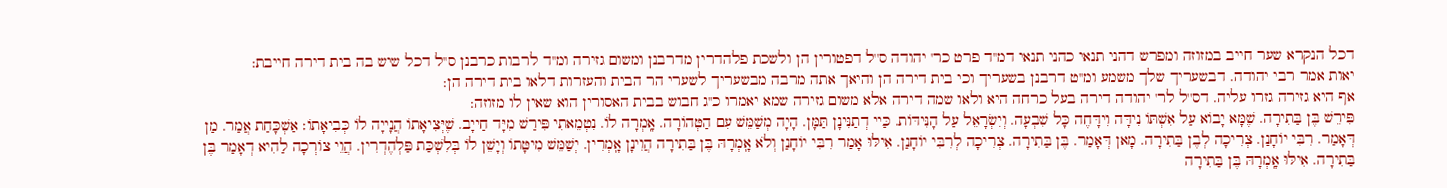דכל הנקרא שער חייב במזוזה ומפרש דהני תנאי כהני תנאי דמ''ד פרט כר' יהודה ס''ל דפטורין הן ולשכת פלהדרין מדרבנן ומשום גזירה ומ''ד לרבות כרבנן ס''ל דכל שיש בה בית דירה חייבת:
יאות אמר רבי יהודה. דבשעריך שלך משמע ומ''ט דרבנן בשעריך וכי בית דירה הן והיאך אתה מרבה מבשעריך לשערי הר הבית והעזרות דלאו בית דירה הן:
אף היא גזירה גזרו עליה. דס''ל לר' יהודה דירה בעל כרחה היא ולאו שמה דירה אלא משום גזירה שמא יאמרו כ''ג חבוש בבית האסורין הוא שאין לו מזוזה:
פִּירֵשׁ בֶּן בַּתִירָה. שֶׁמָּא יָבוֹא עַל אִשְׁתּוֹ נִידָּה וִידָּחֶה כָּל שִׁבְעָה. וְיִשְׂרָאֵל עַל הָנִּידּוֹת. כַּיי דְתַנִּינָן תַּמָּן. הָיָה מְשַׁמֵּשׁ עִם הַטְּהוֹרָה. אָֽמְרָה לוֹ. נִטְמֵאתִי פִּירַשׁ מִיָּד חַייָב. שֶׁיְּצִיאָתוֹ הֲנָייָה לוֹ כְּבִיאָתוֹ׃ אַשְׁכָּחַת אֲמַר. מַן דְּאָמַר. רִבִּי יוֹחָנַן. צְרִיכָה לְבֶן בַּתִירָה. מָאן דְּאָמַר. בֶּן בַּתִירָה. צְרִיכָה לְרִבִּי יוֹחָנַן. אִילּוּ אָמַר רִבִּי יוֹחָנַן וְלֹא אָֽמְרָהּ בֶּן בַּתִירָה הֲוִינָן אָֽמְרִין. יְשַׁמֵּשׁ מִיטָּתוֹ וְיָשֵׁן לֹו בְּלִשְׁכַּת פַּלְהֶדְרִין. הֲוֵי צוֹרְכָה לַהִיא דְאָמַר בֶּן בַּתִירָה. אִילּוּ אָֽמְרָהּ בֶּן בַּתִירָה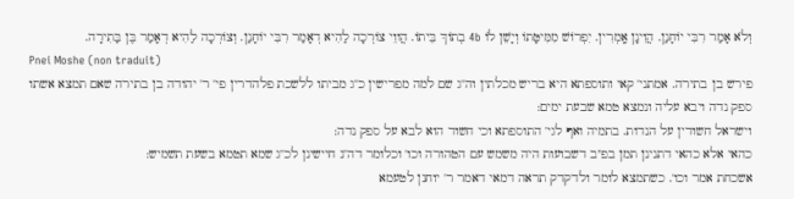וְלֹא אָמַר רִבִּי יוֹחָנַן. הֲוִינָן אָֽמְרִין. יִפְרוֹשׁ מִמִּיטָּתוֹ וְיָשֵׁן לֹו 4b בְתוֹךְ בֵּיתוֹ. הֲווֵי צוֹרְכָה לַהִיא דְאָמַר רִבִּי יוֹחָנַן. וְצוֹרְכָה לַהִיא דְאָמַר בֶּן בַּתִירָה.
Pnei Moshe (non traduit)
פירש בן בתירה. אמתני' קאי ותוספתא היא בריש מכלתין וה''ג שם למה מפרישין כ''ג מביתו ללשכת פלהדרין פי' ר' יהודה בן בתירה שאם תמצא אשתו ספק נדה ויבא עליה ונמצא טמא שבעת ימים:
וישראל חשודין על הנדות. בתמיה ואף לגי' התוספתא וכי חשוד הוא לבא על ספק נדה:
כהאי אלא כהאי דתנינן תמן בפ''ב דשבועות היה משמש עם הטהורה וכו' וכלומר דה''נ חיישינן לכ''ג שמא תטמא בשעת תשמיש:
אשכחת אמר וכו'. כשתמצא לומר ולדקדק תראה דמאי דאמר ר' יוחנן לטעמא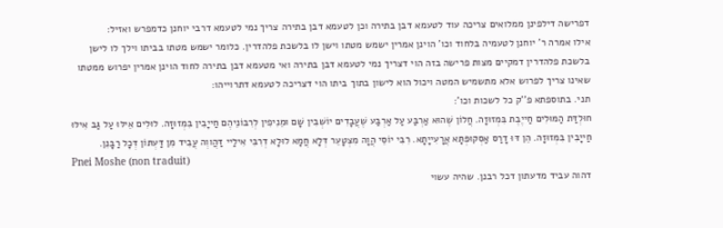דפרישה דילפינן ממלואים צריכה עוד לטעמא דבן בתירה וכן לטעמא דבן בתירה צריך נמי לטעמא דרבי יוחנן כדמפרש ואזיל:
אילו אמרה ר' יוחנן לטעמיה בלחוד וכו' הוינן אמרין ישמש מטתו וישן לו בלשכת פלהדרין. כלומר ישמש מטתו בביתו וילך לו לישן בלשכת פלהדרין דמקיים מצות פרישה בזה הוי דצריך נמי לטעמא דבן בתירה ואי מטעמא דבן בתירה לחוד הוינן אמרין יפרוש ממטתו שאינו צריך לפרוש אלא מתשמיש המטה ויכול הוא לישון בתוך ביתו הוי דצריכה לטעמא דתרוייהו:
תני. בתוספתא פ''ק כל לשכות וכו':
חוּלְדַּת הַמּוּלִים חַייֶבֶת בִּמְזוּזָה. חֲלוֹן שֶׁהוּא אַרְבַּע עַל אַרְבַּע שֶׁעֲבָדִים יוֹשְׁבִין שָׁם וּמֵנִיפִין לְרִבּוֹנֵיהֶם חַייָבִין בִּמְזוּזָה. לוּלִים אֵילּוּ עַל גַּב אִילּוּ חַייָבִין בִּמְזוּזָה. הֵן דּוּ דָרַס אַסְקוּפְּתָּא אֲרָעִייָתָא. רִבִּי יוֹסֵי הֲוָה מִצְטָעֵר דְּלָא חֲמָא לוּלָא דְרִבִּי אִילַיי דַּהֲווְה עֲבִיד מִן דַּעְתּוֹן דְּכָל רַבָּנִן.
Pnei Moshe (non traduit)
דהוה עביד מדעתון דכל רבנן. שהיה עשוי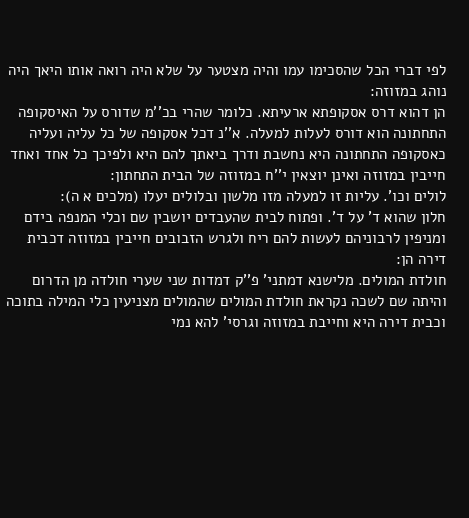לפי דברי הכל שהסכימו עמו והיה מצטער על שלא היה רואה אותו היאך היה נוהג במזוזה:
הן דהוא דרס אסקופתא ארעיתא. כלומר שהרי בכ''מ שדורס על האיסקופה התחתונה הוא דורס לעלות למעלה. א''נ דכל אסקופה של כל עליה ועליה כאסקופה התחתונה היא נחשבת ודרך ביאתך להם היא ולפיכך כל אחד ואחד חייבין במזוזה ואינן יוצאין י''ח במזוזה של הבית התחתון:
לולים וכו'. עליות זו למעלה מזו מלשון ובלולים יעלו (מלכים א ה):
חלון שהוא ד' על ד'. ופתוח לבית שהעבדים יושבין שם וכלי המנפה בידם ומניפין לרבוניהם לעשות להם ריח ולגרש הזבובים חייבין במזוזה דכבית דירה הן:
חולדת המולים. מלישנא דמתני' פ''ק דמדות שני שערי חולדה מן הדרום והיתה שם לשכה נקראת חולדת המולים שהמולים מצניעין כלי המילה בתוכה וכבית דירה היא וחייבת במזוזה וגרסי' להא נמי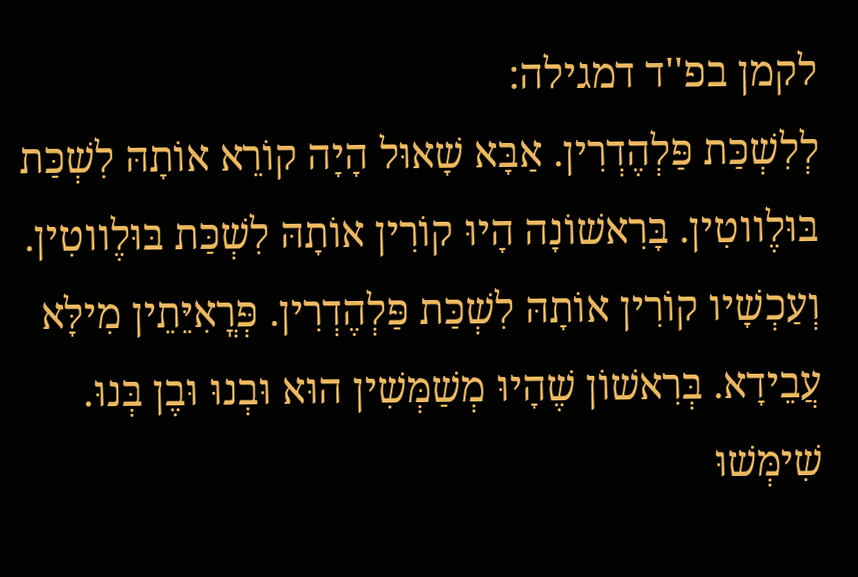לקמן בפ''ד דמגילה:
לְלִשְׁכַּת פַּלְהֶדְרִין. אַבָּא שָׁאוּל הָיָה קוֹרֵא אוֹתָהּ לִשְׁכַּת בּוּלֶווטִין. בָּרִאשׁוֹנָה הָיוּ קוֹרִין אוֹתָהּ לִשְׁכַּת בּוּלֶווטִין. וְעַכְשָׁיו קוֹרִין אוֹתָהּ לִשְׁכַּת פַּלְהֶדְרִין. פְּרֳאִיֵּתֵין מִילָּא עֲבֵידָא. בְּרִאשׁוֹן שֶׁהָיוּ מְשַׁמְּשִׁין הוּא וּבְנוּ וּבֶן בְּנוּ. שִׁימְּשׁוּ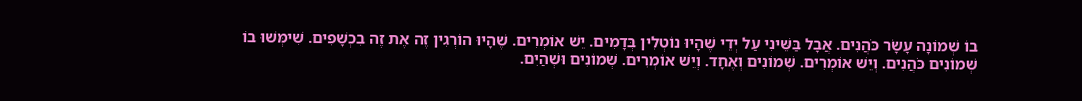בוֹ שְׁמוֹנָה עָשָׂר כֹּהֲנִים. אֲבָל בַּשֵּׁינִי עַל יְדֵי שֶׁהָיוּ נוֹטְלִין בְּדָמִים. יֵשׁ אוֹמְרִים. שֶׁהָיוּ הוֹרְגִין זֶה אֶת זֶה בִכְשָׁפִים. שִׁימְּשׁוּ בוֹ שְׁמוֹנִים כֹּהֲנִים. וְיֵשׁ אוֹמְרִים. שְׁמוֹנִים וְאֶחָד. וְיֵשׁ אוֹמְרִים. שְׁמוֹנִים וּשְׁהַיִם.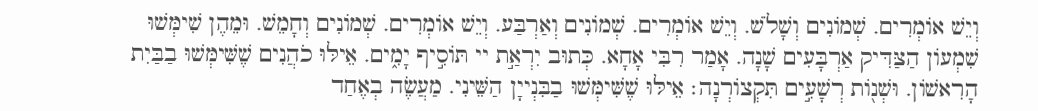וְיֵשׁ אוֹמְרִים. שְׁמוֹנִים וְשָׁלֹשׁ. וְיֵשׁ אוֹמְרִים. שְׁמוֹנִים וְאַרְבַּע. וְיֵשׁ אוֹמְרִים. שְׁמוֹנִים וְחָמֵשׁ. וּמֵהֶן שִׁימְּשׁוּ שִׁמְעוֹן הַצַּדִּיק אַרְבָּעִים שָׁנָה. אָמַר רִבִּי אָחָא. כְּתוּב יִרְאַ֣ת יי תּוֹסִ֣יף יָמִ֑ים. אֵילּוּ כֹהֲנִים שֶׁשִּׁימְּשׁוּ בַבַּיִת הָרִאשׁוֹן. וּשְׁנ֖וֹת רְשָׁעִ֣ים תִּקְצוֹרְנָה׃ אֵילּוּ שֶׁשִּׁימְּשׁוּ בַבִּנְייָן הַשֵּׁינִי. מַעֲשֶׂה בְאֶחַד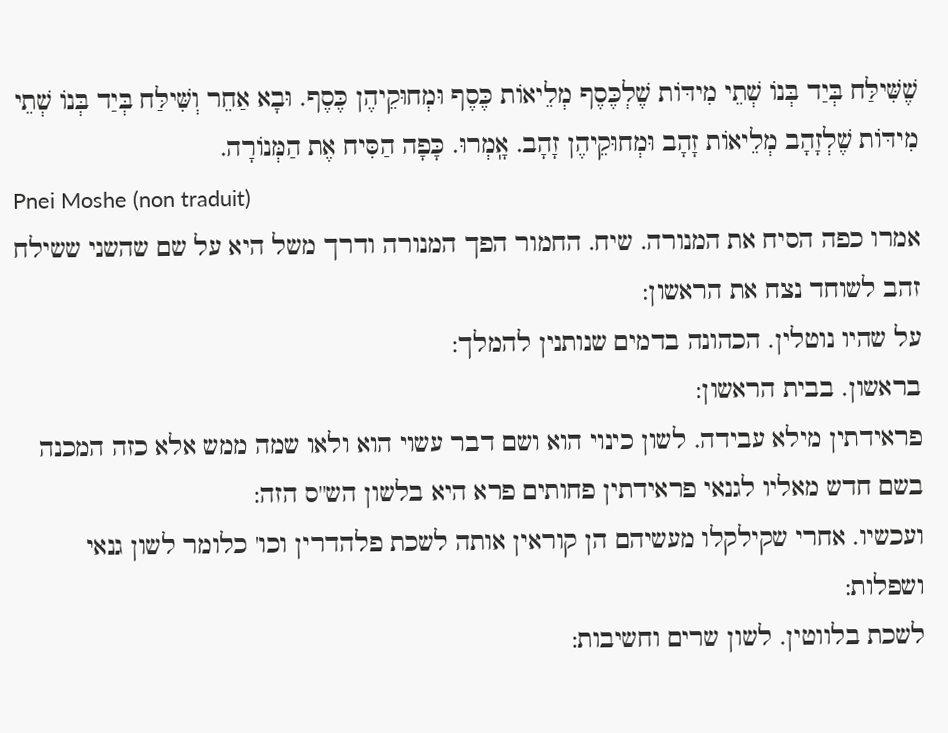שֶׁשִּׁילַּח בְּיַד בְּנוֹ שְׁתֵי מִידּוֹת שֶׁלְכֶּסֶף מְלֵיאוֹת כֶּסֶף וּמְחוּקֵיהֶן כֶּסֶף. וּבָא אַחֵר וְשִּׁילַּח בְּיַד בְּנוֹ שְׁתֵי מִידּוֹת שֶׁלְזָהָב מְלֵיאוֹת זָהָב וּמְחוּקֵיהֶן זָהָב. אָֽמְרוּ. כָּפָה הַסִּיח אֶת הַמְּנוֹרָה.
Pnei Moshe (non traduit)
אמרו כפה הסיח את המנורה. שיח. החמור הפך המנורה ודרך משל היא על שם שהשני ששילח זהב לשוחד נצח את הראשון:
על שהיו נוטלין. הכהונה בדמים שנותנין להמלך:
בראשון. בבית הראשון:
פראידתין מילא עבידה. לשון כינוי הוא ושם דבר עשוי הוא ולאו שמה ממש אלא כזה המכנה בשם חדש מאליו לגנאי פראידתין פחותים פרא היא בלשון הש''ס הזה:
ועכשיו. אחרי שקילקלו מעשיהם הן קוראין אותה לשכת פלהדרין וכו' כלומר לשון גנאי ושפלות:
לשכת בלווטין. לשון שרים וחשיבות: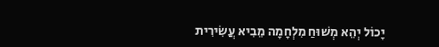יָכוֹל יְהֵא מְשׁוּחַ מִלְחָמָה מֵבִיא עֲשִׂירִית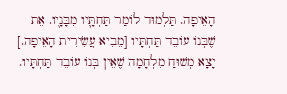הָאֵיפָה. תַּלְמוּד לוֹמַר תַּחְתָּ֛יו מִבָּנָי֭ו. אֵת שֶׁבְּנוֹ עוֹבֵד תַּחְתָּיו [מֵבִיא עֲשִׂירִית הָאֵיפָה.] יָצָא מְשׁוּחַ מִלְחָמָה שֶׁאֵין בְּנוֹ עוֹבֵד תַּחְתָּיו.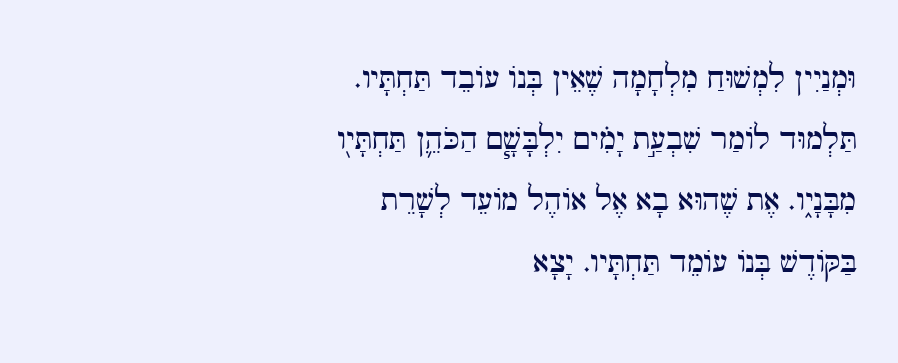וּמְנַיִין לִמְשׁוּחַ מִלְחָמָה שֶׁאֵין בְּנוֹ עוֹבֵד תַּחְתָּיו. תַּלְמוּד לוֹמַר שִׁבְעַ֣ת יָמִׄים יִלְבָּשָׁ֧ם הַכֹּהֵ֛ן תַּחְתָּי֖ו מִבָּנָי֑ו. אֶת שֶׁהוּא בָא אֶל אוֹהֶל מוֹעֵד לְשָׁרֵת בַּקּוֹדֶשׁ בְּנוֹ עוֹמֵד תַּחְתָּיו. יָצָא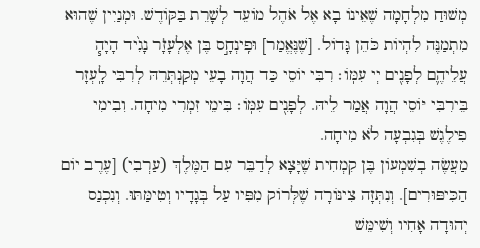מְשׁוּחַ מִלְחָמָה שֶׁאֵינוֹ בָא אֶל אֹהֶל מוֹעֵד לְשָׁרֵת בַּקּוֹדֶשׁ. וּמְנַיִין שֶׁהוּא מִתְמַנֶּה לִהְיוֹת כֹּהֵן גָּדוֹל. [שֶׁנֶּאֱמַר] וּפִֽינְחָ֣ס בֶּן אֶלְעָזָׄר נָגִ֙יד הָיָה֧ עֲלֵיהֶ֛ם לְפָנִ֖ים יְי עִמּֽוֹ׃ רִבִּי יוֹסֵי כַּד הֲוָה בָעֵי מְקַנְתְּרֵהּ לְרִבִּי לָֽעְזָר בֵּירִבִּי יּוֹסֵי הֲוָה אֲמַר לֵיהּ. לְפָנִ֖ים עִמּֽוֹ׃ בִּימֵי זִמְרִי מִיחָה. וִבִימִי פִילֶגֶשׁ בְּגִבְעָה לֹא מִיחָה.
מַעֲשֶׂה בְשִׁמְעוֹן בֶּן קִמְחִית שֶׁיָּצָא לְדַבֵּר עִם הַמֶּלֶךְ (עַרְבִי) [עֶרֶב יוֹם הַכִּיפּוּרִים]. וְנִתְּזָה צִינּוֹרָה שֶׁלְּרוֹק מִפִּיו עַל בְּגָדָיו וְטִימַּתּוּ. וְנִכְנַס יְהוּדָה אָחִיו וְשִׁימֵּשׁ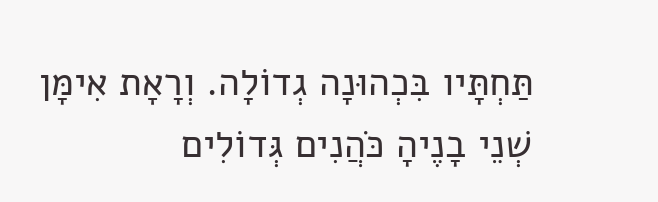תַּחְתָּיו בִּכְהוּנָה גְדוֹלָה. וְרָאָת אִימָּן שְׁנֵי בָנֶיהָ כֹּהֲנִים גְּדוֹלִים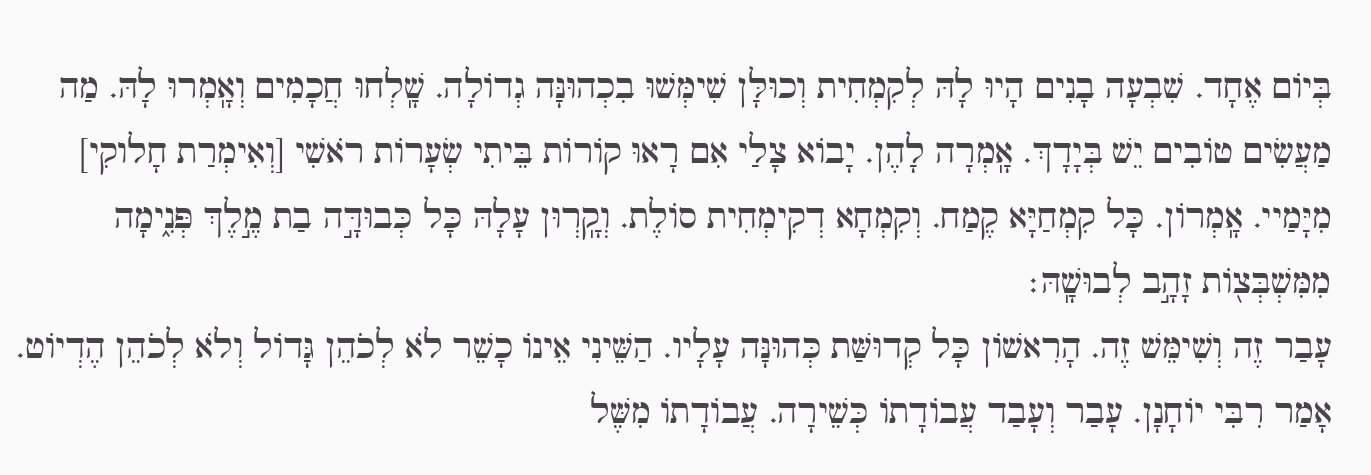בְּיוֹם אֶחָד. שִׁבְעָה בָנִים הָיוּ לָהּ לְקִמְחִית וְכוּלָּן שִׁימְּשׁוּ בִכְהוּנָּה גְדוֹלָה. שָֽׁלְחוּ חֲכָמִים וְאָֽמְרוּ לָהּ. מַה מַעֲשִׂים טוֹבִים יֵשׁ בְּיָדָךְ. אָֽמְרָה לָהֶן. יָבוֹא צָלַי אִם רָאוּ קוֹרוֹת בֵּיתִי שְׂעָרוֹת רֹאשִׁי [וְאִימְרַת חָלוקִי] מִיָּמַיי. אָֽמְרוֹן. כָּל קִמְחַיָּא קֶמַח. וְקִמְחָא דְקִימְחִית סוֹלֶת. וְקָֽרְוּן עָלָהּ כָּל כְּבוּדָּ֣ה בַת מֶ֣לֶךְ פְּנִ֑ימָה מִמִּשְׁבְּצ֖וֹת זָהָ֣ב לְבוּשָֽׁהּ׃
עָבַר זֶה וְשִׁימֵּשׁ זֶה. הָרִאשׁוֹן כָּל קְדוּשַּׁת כְּהוּנָּה עָלָיו. הַשֵּׁינִי אֵינוֹ כָשֵׁר לֹא לְכֹהֵן גָּדוֹל וְלֹא לְכֹהֵן הֶדְיוֹט. אָמַר רִבִּי יוֹחָנָן. עָבַר וְעָבַד עֲבוֹדָתוֹ כְּשֵׁירָה. עֲבוֹדָתוֹ מִשֶּׁל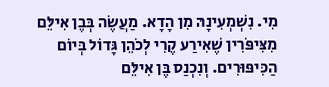מִי. נִשְׁמְעִינָהּ מִן הָדָא. מַעֲשֶׂה בְּבֶן אִילֵּם מִצִּיפֹּרִין שֶׁאִירַע קֶרִי לְכֹהֵן גָּדוֹל בְּיוֹם הַכִּיפּוּרִים. וְנִכְנַס בֶּן אִילֵּם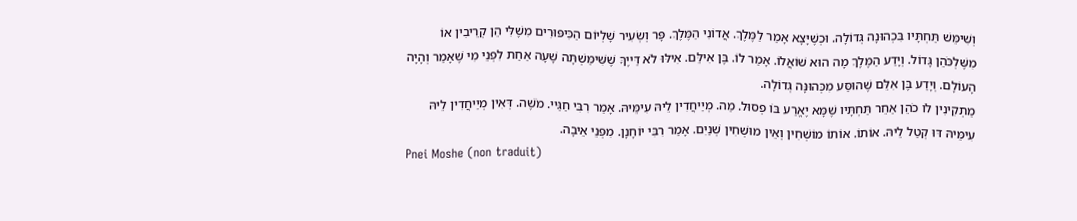וְשִׁימֵּשׁ תַּחְתָּיו בִּכְהוּנָה גְּדוֹלָה. וּכְשֶׁיָּצָא אָמַר לַמֶּלֶךְ. אֲדוֹנִי הַמֶּלֶךְ. פָּר וְשְׂעִיר שָׁלְיוֹם הַכִּיפּוּרִים מִשֶׁלִּי הֵן קְרֵיבִין אוֹ מִשֶּׁלְכֹּהֵן גָּדוֹל. וְיָדַע הַמֶּלֶךְ מָה הוּא שׁוֹאֲלוֹ. אָמַר לוֹ. בֶּן אִילֵּם. אִילּוּ לֹא דַּייֶךָּ שֶׁשִּׁימַּשְׁתָּה שָׁעָה אַחַת לִפְנֵי מִי שֶׁאָמַר וְהָיָה הָעוֹלָם. וְיָדַע בֶּן אִלֵּם שֶׁהוּסַּע מִכְּהוּנָּה גְּדוֹלָה.
מַתְקִינִין לֹו כֹהֵן אַחֵר תַּחְתָּיו שֶׁמָּא יֶאֱרַע בּוֹ פְסוּל. מַה. מְיַיחֲדִין לֵיהּ עִימֵּיהּ. אָמַר רִבִּי חַגַּיי. מֹשֶׁה. דְּאִין מְיַיחֲדִין לֵיהּ עִימֵּיהּ דּוּ קְטַל לֵיהּ. אוֹתוֹ. אוֹתוֹ מוֹשְׁחִין וְאֵין מוּשְׁחִין שְׁנַיִם. אָמַר רִבִּי יוֹחָנָן. מִפְּנֵי אֵיבָה.
Pnei Moshe (non traduit)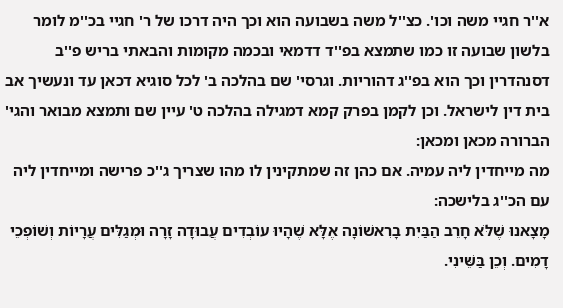א''ר חגיי משה וכו'. כצ''ל משה בשבועה הוא וכך היה דרכו של ר' חגיי בכ''מ לומר בלשון שבועה זו כמו שתמצא בפ''ד דדמאי ובכמה מקומות והבאתי בריש פ''ב דסנהדרין וכך הוא בפ''ג דהוריות. וגרסי' שם בהלכה ב' לכל סוגיא דכאן עד ונעשיך אב בית דין לישראל. וכן לקמן בפרק קמא דמגילה בהלכה ט' עיין שם ותמצא מבואר והגי' הברורה מכאן ומכאן:
מה מייחדין ליה עמיה. אם כהן זה שמתקינין לו מהו שצריך ג''כ פרישה ומייחדין ליה עם הכ''ג בלישכה:
מָצָאנוּ שֶׁלֹּא חָרֵב הַבַּיִת בָרִאשׁוֹנָה אֶלָּא שֶׁהָיוּ עוֹבְדִים עֲבוּדָה זָרָה וּמְגַלִּים עֲרָיוֹת וְשׁוֹפְכֵי דָמִים. וְכֵן בַּשֵּׁינִי.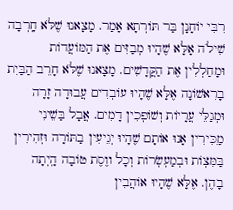רִבִּי יוֹחָנָן בַּר תּוֹרְתָא אָמַר. מָצָאנוּ שֶׁלֹּא חָֽרְבָה שִׁילֹה אָלָּא שֶׁהָיוּ מְבַזִּים אֶת הַמּוֹעֲדוֹת וּמָחַלְלִין אֶת הַקֲּדָשִׁים. מָצָאנוּ שֶׁלֹּא חָרֵב הַבַּיִת בָרִאשׁוֹנָה אֶלָּא שֶׁהָיוּ עוֹבְדִים עֲבוּדָה זָרָה וּמְגַלֵּי עֲרָיוֹת וְשׁוֹפְכִין דָמִים. אֲבָל בַּשֵׁינִי מִַכִּירִין אָנוּ אוֹתָם שֶׁהָיוּ יְגֵיעִין בַתּוֹרָה וּזְהִירִין בַּמִּצְוֹת וּבְמַעְשְׂרוֹת וְכָל ווֶסֶת טוֹבָה הָֽיְתָה בָהֶן. אֶלָּא שֶׁהָיוּ אוֹהֲבִין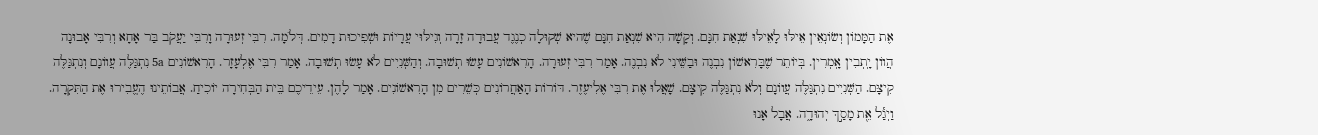אֶת הַמָּמוֹן וְשׂוֹנְאֵין אֵילּוּ לָאֵילּוּ שִׁנְאַת חִנָּם. וְקָשָׁה הִיא שִׁנְאַת חִנָּם שֶׁהיא שְׁקוּלָה כְנֶגֶד עֲבוּדָה זָרָה וְגִילּוּי עֲרָיוֹת וּשְׁפִיכוּת דָמִים. דְּלֹמָה. רִבִּי זְעוּרָה וָרִבִּי יַעֲקֹב בַּר אָחָא וְרִבִּי אָבוּנָה הֲווֹן יָֽתְבִין אָֽמְרִין. בְּיוֹתֵר שֶׁבָּרִאשׁוֹן נִבְנֶה וּבַשֵּׁינִי לֹא נִבְנֶה. אָמַר רִבִּי זְעוּרָה. הָרִאשׁוֹנִים עָשׂוּ תְשׁוּבָה. וְהַשְּׁנִיִים לֹא עָשׂוּ תְשׁוּבָה. אָמַר רִבִּי אֶלְעָזָר. הָרִאשׁוֹנִים 5a נִתְגַּלֶּה עֲווֹנָם וְנִתְגַּלֶּה קִיצָּם. הַשְּׁנִיִים נִתְגַּלֶּה עֲווֹנָם וְלֹא נִתְגַּלֶּה קִיצָּם. שָׁאֲלוּ אֶת רִבִּי אֶלִיעֶזֶר. דּוֹרוֹת הָאַחֲרוֹנִים כְּשֵׁרִים מִן הָרִאשׁוֹנִים. אָמַר לָהֶן. עֵידֵיכֶם בֵּית הַבְּחִירָה יוֹכִיחַ. אֲבוֹתֵינוּ הֶעֱבִירוּ אֶת הַתִּקְרָה. וַיְגַ֕ל אֵ֖ת מָסַ֣ךְ יְהוּדָ֑ה. אֲבָל אָנוּ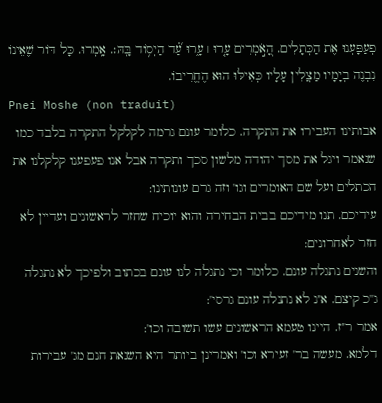פְעַפָּעְנוּ אֶת הַכְּתָלִים. הָ֭אֹ֣מְרִים עָ֤רוּ ׀ עָ֑רוּ עַ֝֗ד הַיְס֥וֹד בָּֽהּ׃. אָֽמְרוּ. כָּל דּוֹר שֶׁאֵינוֹ נִבְנֶה בְיָמָיו מַצֲלִין עָלָיו כְּאִילּוּ הוּא הֶחֱרִיבוֹ.
Pnei Moshe (non traduit)
אבותינו העבירו את התקרה. כלומר עונם גרמה לקלקל התקרה בלבד כמו שנאמר ויגל את מסך יהודה מלשון סכך ותקרה אבל אנו פעפענו קלקלנו את הכתלים ועל שם האומרים וגו' וזה גרם עונותינו:
עידיכם. תנו מידיכם בבית הבחירה והוא יוכיח שחזר לראשונים ועדיין לא חזר לאחרונים:
והשנים נתגלה עונם. כלומר וכי נתגלה לנו עונם בכתוב ולפיכך לא נתגלה ג''כ קיצם. א''נ לא נתנלה עונם גרסי':
אמר ר''ז. היינו טעמא הראשונים עשו תשובה וכו':
דלמא. מעשה בר' זעירא וכו' ואמרינן ביותר היא השנאת חנם מג' עבירות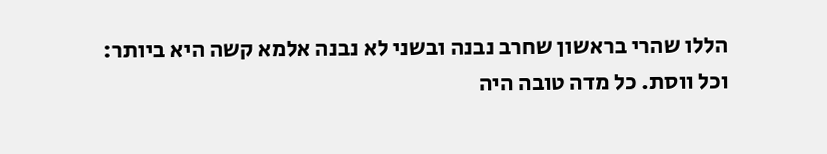הללו שהרי בראשון שחרב נבנה ובשני לא נבנה אלמא קשה היא ביותר:
וכל ווסת. כל מדה טובה היה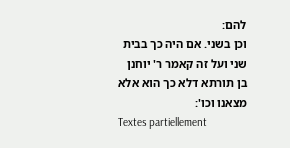להם:
וכן בשני. אם היה כך בבית שני ועל זה קאמר ר' יוחנן בן תורתא דלא כך הוא אלא מצאנו וכו':
Textes partiellement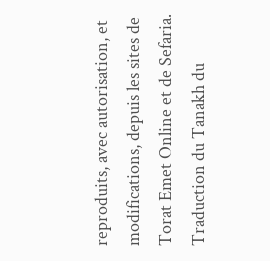reproduits, avec autorisation, et modifications, depuis les sites de Torat Emet Online et de Sefaria.
Traduction du Tanakh du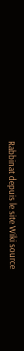Rabbinat depuis le site Wiki source